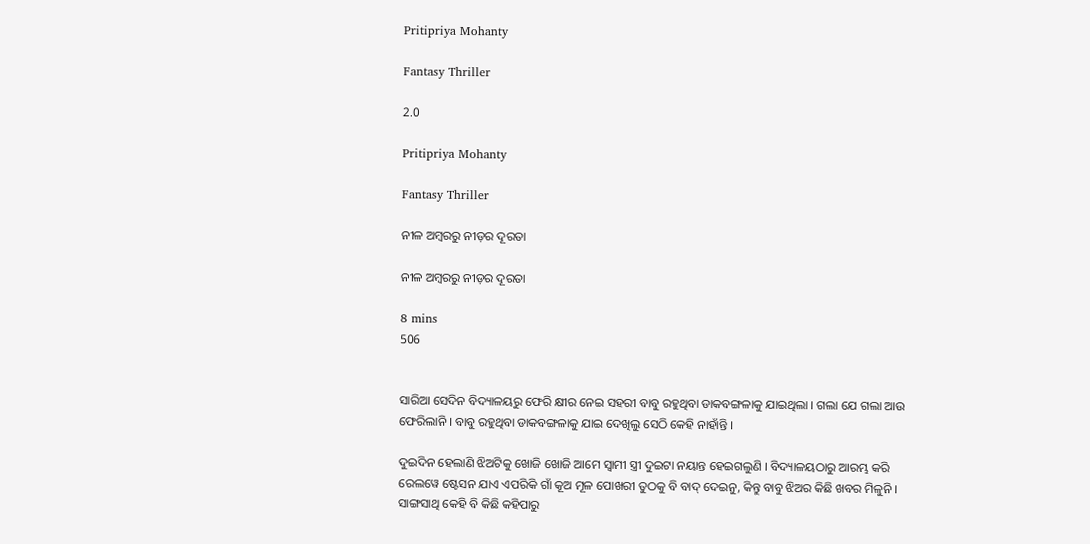Pritipriya Mohanty

Fantasy Thriller

2.0

Pritipriya Mohanty

Fantasy Thriller

ନୀଳ ଅମ୍ବରରୁ ନୀଡ଼ର ଦୂରତା

ନୀଳ ଅମ୍ବରରୁ ନୀଡ଼ର ଦୂରତା

8 mins
506


ସାରିଆ ସେଦିନ ବିଦ୍ୟାଳୟରୁ ଫେରି କ୍ଷୀର ନେଇ ସହରୀ ବାବୁ ରହୁଥିବା ଡାକବଙ୍ଗଳାକୁ ଯାଇଥିଲା । ଗଲା ଯେ ଗଲା ଆଉ ଫେରିଲାନି । ବାବୁ ରହୁଥିବା ଡାକବଙ୍ଗଳାକୁ ଯାଇ ଦେଖିଲୁ ସେଠି କେହି ନାହାଁନ୍ତି ।

ଦୁଇଦିନ ହେଲାଣି ଝିଅଟିକୁ ଖୋଜି ଖୋଜି ଆମେ ସ୍ୱାମୀ ସ୍ତ୍ରୀ ଦୁଇଟା ନୟାନ୍ତ ହେଇଗଲୁଣି । ବିଦ୍ୟାଳୟଠାରୁ ଆରମ୍ଭ କରି ରେଲୱେ ଷ୍ଟେସନ ଯାଏ ଏପରିକି ଗାଁ କୂଅ ମୂଳ ପୋଖରୀ ତୁଠକୁ ବି ବାଦ୍ ଦେଇନୁ, କିନ୍ତୁ ବାବୁ ଝିଅର କିଛି ଖବର ମିଳୁନି । ସାଙ୍ଗସାଥି କେହି ବି କିଛି କହିପାରୁ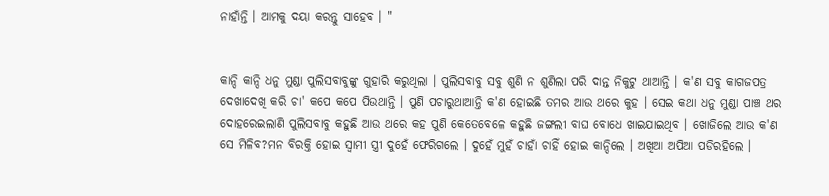ନାହାଁନ୍ତି । ଆମକୁ ଦୟା କରନ୍ତୁ ସାହେବ । "


କାନ୍ଦି କାନ୍ଦି ଧନୁ ମୁଣ୍ଡା ପୁଲିସବାବୁଙ୍କୁ ଗୁହାରି କରୁଥିଲା । ପୁଲିସବାବୁ ସବୁ ଶୁଣି ନ ଶୁଣିଲା ପରି ଦାନ୍ତ ନିକୁଟୁ ଥାଆନ୍ତି । କ'ଣ ସବୁ କାଗଜପତ୍ର ଦେଖାଦେଖି କରି ଚା' କପେ କପେ ପିଉଥାନ୍ତି । ପୁଣି ପଚାରୁଥାଆନ୍ତି କ'ଣ ହୋଇଛି ତମର ଆଉ ଥରେ କୁହ । ସେଇ କଥା ଧନୁ ମୁଣ୍ଡା ପାଞ୍ଚ ଥର ଦୋହରେଇଲାଣି ପୁଲିସବାବୁ କହୁଛି ଆଉ ଥରେ କହ ପୁଣି କେତେବେଳେ କହୁଛି ଜଙ୍ଗଲୀ ବାଘ ବୋଧେ ଖାଇଯାଇଥିବ । ଖୋଜିଲେ ଆଉ କ'ଣ ସେ ମିଳିବ?ମନ ବିରକ୍ତି ହୋଇ ସ୍ୱାମୀ ସ୍ତ୍ରୀ ଦୁହେଁ ଫେରିଗଲେ । ଦୁହେଁ ମୁହଁ ଚାହାଁ ଚାହିଁ ହୋଇ କାନ୍ଦିଲେ । ଅଖିଆ ଅପିଆ ପଡିରହିଲେ ।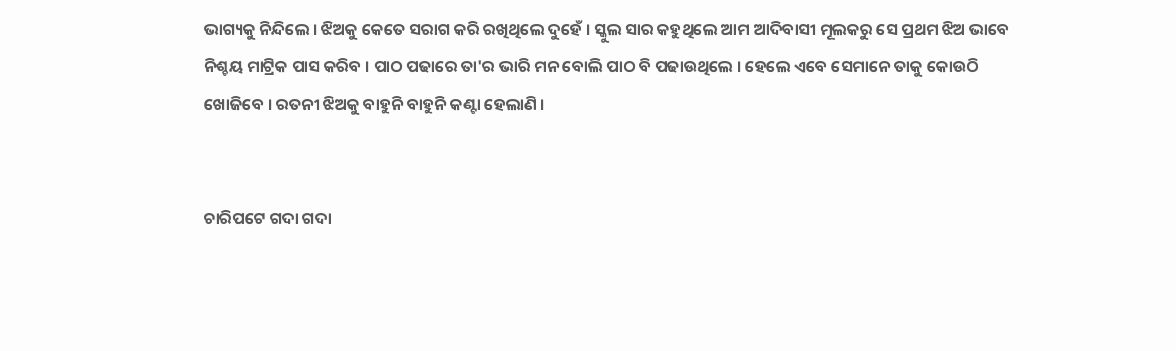ଭାଗ୍ୟକୁ ନିନ୍ଦିଲେ । ଝିଅକୁ କେତେ ସରାଗ କରି ରଖିଥିଲେ ଦୁହେଁ । ସ୍କୁଲ ସାର କହୁଥିଲେ ଆମ ଆଦିବାସୀ ମୂଲକରୁ ସେ ପ୍ରଥମ ଝିଅ ଭାବେ ନିଶ୍ଚୟ ମାଟ୍ରିକ ପାସ କରିବ । ପାଠ ପଢାରେ ତା'ର ଭାରି ମନ ବୋଲି ପାଠ ବି ପଢାଉଥିଲେ । ହେଲେ ଏବେ ସେମାନେ ତାକୁ କୋଉଠି ଖୋଜିବେ । ରତନୀ ଝିଅକୁ ବାହୁନି ବାହୁନି କଣ୍ଟା ହେଲାଣି ।


ଚାରିପଟେ ଗଦା ଗଦା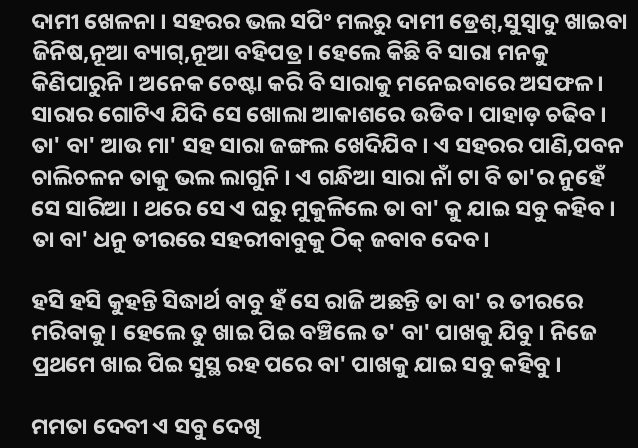ଦାମୀ ଖେଳନା । ସହରର ଭଲ ସପିଂ ମଲରୁ ଦାମୀ ଡ୍ରେଶ୍,ସୁସ୍ୱାଦୁ ଖାଇବା ଜିନିଷ,ନୂଆ ବ୍ୟାଗ୍,ନୂଆ ବହିପତ୍ର । ହେଲେ କିଛି ବି ସାରା ମନକୁ କିଣିପାରୁନି । ଅନେକ ଚେଷ୍ଟା କରି ବି ସାରାକୁ ମନେଇବାରେ ଅସଫଳ । ସାରାର ଗୋଟିଏ ଯିଦି ସେ ଖୋଲା ଆକାଶରେ ଉଡିବ । ପାହାଡ଼ ଚଢିବ । ତା' ବା' ଆଉ ମା' ସହ ସାରା ଜଙ୍ଗଲ ଖେଦିଯିବ । ଏ ସହରର ପାଣି,ପବନ ଚାଲିଚଳନ ତାକୁ ଭଲ ଲାଗୁନି । ଏ ଗନ୍ଧିଆ ସାରା ନାଁ ଟା ବି ତା'ର ନୁହେଁ ସେ ସାରିଆ । ଥରେ ସେ ଏ ଘରୁ ମୁକୁଳିଲେ ତା ବା' କୁ ଯାଇ ସବୁ କହିବ । ତା ବା' ଧନୁ ତୀରରେ ସହରୀବାବୁକୁ ଠିକ୍ ଜବାବ ଦେବ ।

ହସି ହସି କୁହନ୍ତି ସିଦ୍ଧାର୍ଥ ବାବୁ ହଁ ସେ ରାଜି ଅଛନ୍ତି ତା ବା' ର ତୀରରେ ମରିବାକୁ । ହେଲେ ତୁ ଖାଇ ପିଇ ବଞ୍ଚିଲେ ତ' ବା' ପାଖକୁ ଯିବୁ । ନିଜେ ପ୍ରଥମେ ଖାଇ ପିଇ ସୁସ୍ଥ ରହ ପରେ ବା' ପାଖକୁ ଯାଇ ସବୁ କହିବୁ ।

ମମତା ଦେବୀ ଏ ସବୁ ଦେଖି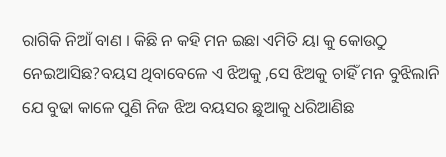ରାଗିକି ନିଆଁ ବାଣ । କିଛି ନ କହି ମନ ଇଛା ଏମିତି ୟା କୁ କୋଉଠୁ ନେଇଆସିଛ?ବୟସ ଥିବାବେଳେ ଏ ଝିଅକୁ ,ସେ ଝିଅକୁ ଚାହିଁ ମନ ବୁଝିଲାନି ଯେ ବୁଢା କାଳେ ପୁଣି ନିଜ ଝିଅ ବୟସର ଛୁଆକୁ ଧରିଆଣିଛ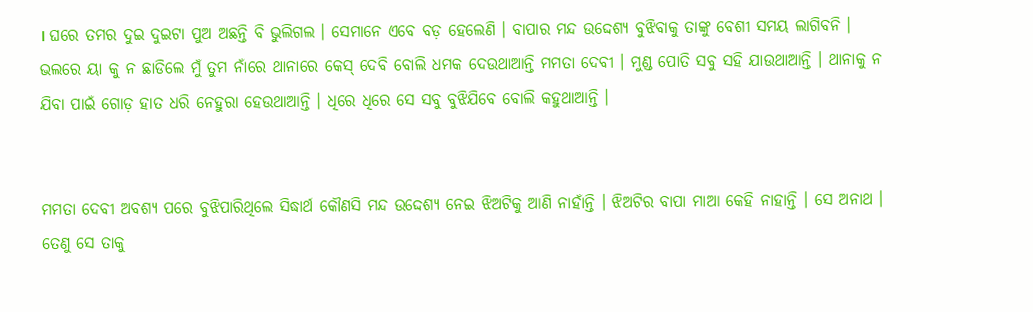। ଘରେ ତମର ଦୁଇ ଦୁଇଟା ପୁଅ ଅଛନ୍ତି ବି ଭୁଲିଗଲ । ସେମାନେ ଏବେ ବଡ଼ ହେଲେଣି । ବାପାର ମନ୍ଦ ଉଦ୍ଦେଶ୍ୟ ବୁଝିବାକୁ ତାଙ୍କୁ ବେଶୀ ସମୟ ଲାଗିବନି । ଭଲରେ ୟା କୁ ନ ଛାଡିଲେ ମୁଁ ତୁମ ନାଁରେ ଥାନାରେ କେସ୍ ଦେବି ବୋଲି ଧମକ ଦେଉଥାଆନ୍ତି ମମତା ଦେବୀ । ମୁଣ୍ଡ ପୋତି ସବୁ ସହି ଯାଉଥାଆନ୍ତି । ଥାନାକୁ ନ ଯିବା ପାଇଁ ଗୋଡ଼ ହାତ ଧରି ନେହୁରା ହେଉଥାଆନ୍ତି । ଧିରେ ଧିରେ ସେ ସବୁ ବୁଝିଯିବେ ବୋଲି କହୁଥାଆନ୍ତି ।


ମମତା ଦେବୀ ଅବଶ୍ୟ ପରେ ବୁଝିପାରିଥିଲେ ସିଦ୍ଧାର୍ଥ କୌଣସି ମନ୍ଦ ଉଦ୍ଦେଶ୍ୟ ନେଇ ଝିଅଟିକୁ ଆଣି ନାହାଁନ୍ତି । ଝିଅଟିର ବାପା ମାଆ କେହି ନାହାନ୍ତି । ସେ ଅନାଥ । ତେଣୁ ସେ ତାକୁ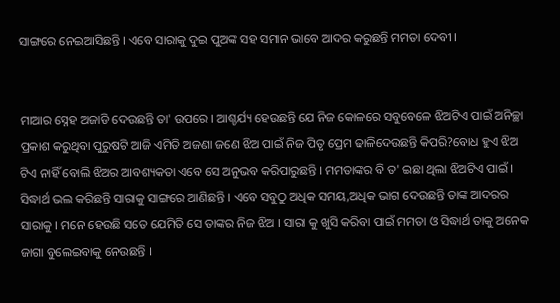ସାଙ୍ଗରେ ନେଇଆସିଛନ୍ତି । ଏବେ ସାରାକୁ ଦୁଇ ପୁଅଙ୍କ ସହ ସମାନ ଭାବେ ଆଦର କରୁଛନ୍ତି ମମତା ଦେବୀ ।


ମାଆର ସ୍ନେହ ଅଜାଡି ଦେଉଛନ୍ତି ତା' ଉପରେ । ଆଶ୍ଚର୍ଯ୍ୟ ହେଉଛନ୍ତି ଯେ ନିଜ କୋଳରେ ସବୁବେଳେ ଝିଅଟିଏ ପାଇଁ ଅନିଚ୍ଛା ପ୍ରକାଶ କରୁଥିବା ପୁରୁଷଟି ଆଜି ଏମିତି ଅଜଣା ଜଣେ ଝିଅ ପାଇଁ ନିଜ ପିତୃ ପ୍ରେମ ଢାଳିଦେଉଛନ୍ତି କିପରି?ବୋଧ ହୁଏ ଝିଅ ଟିଏ ନାହିଁ ବୋଲି ଝିଅର ଆବଶ୍ୟକତା ଏବେ ସେ ଅନୁଭବ କରିପାରୁଛନ୍ତି । ମମତାଙ୍କର ବି ତ' ଇଛା ଥିଲା ଝିଅଟିଏ ପାଇଁ । ସିଦ୍ଧାର୍ଥ ଭଲ କରିଛନ୍ତି ସାରାକୁ ସାଙ୍ଗରେ ଆଣିଛନ୍ତି । ଏବେ ସବୁଠୁ ଅଧିକ ସମୟ,ଅଧିକ ଭାଗ ଦେଉଛନ୍ତି ତାଙ୍କ ଆଦରର ସାରାକୁ । ମନେ ହେଉଛି ସତେ ଯେମିତି ସେ ତାଙ୍କର ନିଜ ଝିଅ । ସାରା କୁ ଖୁସି କରିବା ପାଇଁ ମମତା ଓ ସିଦ୍ଧାର୍ଥ ତାକୁ ଅନେକ ଜାଗା ବୁଲେଇବାକୁ ନେଉଛନ୍ତି ।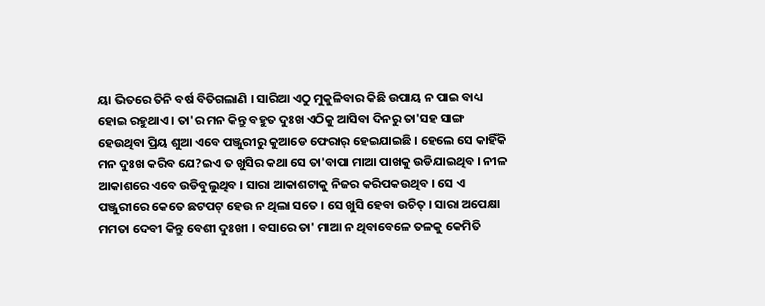ୟା ଭିତରେ ତିନି ବର୍ଷ ବିତିଗଲାଣି । ସାରିଆ ଏଠୁ ମୁକୁଳିବାର କିଛି ଉପାୟ ନ ପାଇ ବାଧ୍ୟ ହୋଇ ରହୁଥାଏ । ତା'ର ମନ କିନ୍ତୁ ବହୁତ ଦୁଃଖ ଏଠିକୁ ଆସିବା ଦିନରୁ ତା'ସହ ସାଙ୍ଗ ହେଉଥିବା ପ୍ରିୟ ଶୁଆ ଏବେ ପଞ୍ଜୁରୀରୁ କୁଆଡେ ଫେରାର୍ ହେଇଯାଇଛି । ହେଲେ ସେ କାହିଁକି ମନ ଦୁଃଖ କରିବ ଯେ?ଇଏ ତ ଖୁସିର କଥା ସେ ତା'ବାପା ମାଆ ପାଖକୁ ଉଡିଯାଇଥିବ । ନୀଳ ଆକାଶରେ ଏବେ ଉଡିବୁଲୁଥିବ । ସାରା ଆକାଶଟାକୁ ନିଜର କରିପକଉଥିବ । ସେ ଏ ପଞ୍ଜୁରୀରେ କେତେ ଛଟପଟ୍ ହେଉ ନ ଥିଲା ସତେ । ସେ ଖୁସି ହେବା ଉଚିତ୍ । ସାରା ଅପେକ୍ଷା ମମତା ଦେବୀ କିନ୍ତୁ ବେଶୀ ଦୁଃଖୀ । ବସାରେ ତା' ମାଆ ନ ଥିବାବେଳେ ତଳକୁ କେମିତି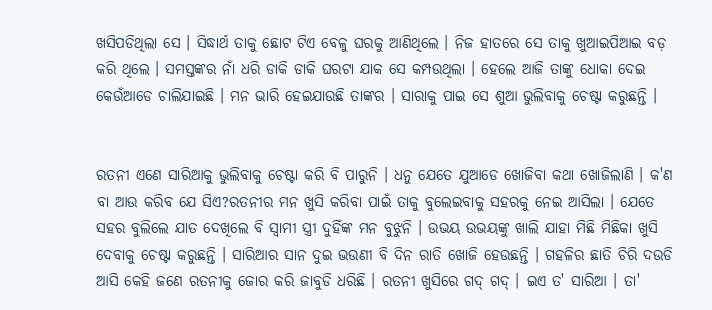ଖସିପଡିଥିଲା ସେ । ସିଦ୍ଧାର୍ଥ ତାକୁ ଛୋଟ ଟିଏ ବେଳୁ ଘରକୁ ଆଣିଥିଲେ । ନିଜ ହାତରେ ସେ ତାକୁ ଖୁଆଇପିଆଇ ବଡ଼ କରି ଥିଲେ । ସମସ୍ତଙ୍କର ନାଁ ଧରି ଡାକି ଡାକି ଘରଟା ଯାକ ସେ କମ୍ପଉଥିଲା । ହେଲେ ଆଜି ତାଙ୍କୁ ଧୋକା ଦେଇ କେଉଁଆଡେ ଚାଲିଯାଇଛି । ମନ ଭାରି ହେଇଯାଉଛି ତାଙ୍କର । ସାରାକୁ ପାଇ ସେ ଶୁଆ ଭୁଲିବାକୁ ଚେଷ୍ଟା କରୁଛନ୍ତି ।


ରତନୀ ଏଣେ ସାରିଆକୁ ଭୁଲିବାକୁ ଚେଷ୍ଟା କରି ବି ପାରୁନି । ଧନୁ ଯେତେ ଯୁଆଡେ ଖୋଜିବା କଥା ଖୋଜିଲାଣି । କ'ଣ ବା ଆଉ କରିବ ଯେ ସିଏ?ରତନୀର ମନ ଖୁସି କରିବା ପାଇଁ ତାକୁ ବୁଲେଇବାକୁ ସହରକୁ ନେଇ ଆସିଲା । ଯେତେ ସହର ବୁଲିଲେ ଯାତ ଦେଖିଲେ ବି ସ୍ୱାମୀ ସ୍ତ୍ରୀ ଦୁହିଁଙ୍କ ମନ ବୁଝୁନି । ଉଭୟ ଉଭୟଙ୍କୁ ଖାଲି ଯାହା ମିଛି ମିଛିକା ଖୁସି ଦେବାକୁ ଚେଷ୍ଟା କରୁଛନ୍ତି । ସାରିଆର ସାନ ଦୁଇ ଭଉଣୀ ବି ଦିନ ରାତି ଖୋଜି ହେଉଛନ୍ତି । ଗହଳିର ଛାତି ଚିରି ଦଉଡି ଆସି କେହି ଜଣେ ରତନୀକୁ ଜୋର କରି ଜାବୁଡି ଧରିଛି । ରତନୀ ଖୁସିରେ ଗଦ୍ ଗଦ୍ । ଇଏ ତ' ସାରିଆ । ତା'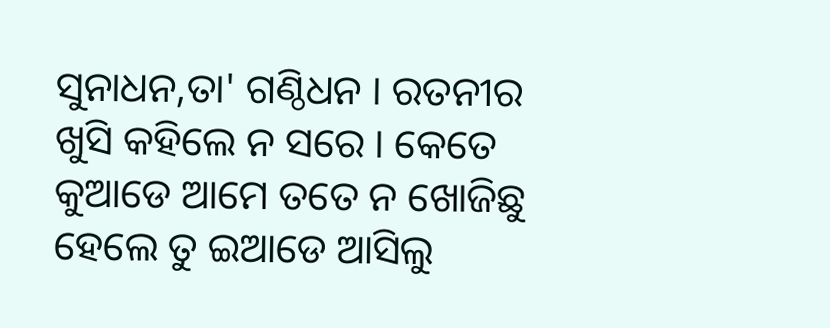ସୁନାଧନ,ତା' ଗଣ୍ଠିଧନ । ରତନୀର ଖୁସି କହିଲେ ନ ସରେ । କେତେ କୁଆଡେ ଆମେ ତତେ ନ ଖୋଜିଛୁ ହେଲେ ତୁ ଇଆଡେ ଆସିଲୁ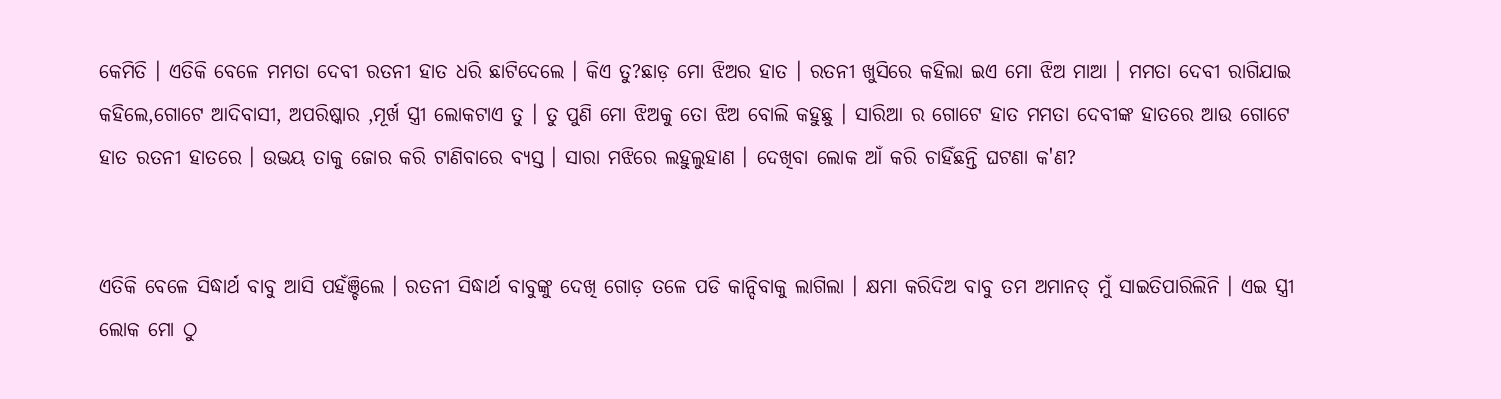କେମିତି । ଏତିକି ବେଳେ ମମତା ଦେବୀ ରତନୀ ହାତ ଧରି ଛାଟିଦେଲେ । କିଏ ତୁ?ଛାଡ଼ ମୋ ଝିଅର ହାତ । ରତନୀ ଖୁସିରେ କହିଲା ଇଏ ମୋ ଝିଅ ମାଆ । ମମତା ଦେବୀ ରାଗିଯାଇ କହିଲେ,ଗୋଟେ ଆଦିବାସୀ, ଅପରିଷ୍କାର ,ମୂର୍ଖ ସ୍ତ୍ରୀ ଲୋକଟାଏ ତୁ । ତୁ ପୁଣି ମୋ ଝିଅକୁ ତୋ ଝିଅ ବୋଲି କହୁଛୁ । ସାରିଆ ର ଗୋଟେ ହାତ ମମତା ଦେବୀଙ୍କ ହାତରେ ଆଉ ଗୋଟେ ହାତ ରତନୀ ହାତରେ । ଉଭୟ ତାକୁ ଜୋର କରି ଟାଣିବାରେ ବ୍ୟସ୍ତ । ସାରା ମଝିରେ ଲହୁଲୁହାଣ । ଦେଖିବା ଲୋକ ଆଁ କରି ଚାହିଁଛନ୍ତି ଘଟଣା କ'ଣ?


ଏତିକି ବେଳେ ସିଦ୍ଧାର୍ଥ ବାବୁ ଆସି ପହଁଞ୍ଚିଲେ । ରତନୀ ସିଦ୍ଧାର୍ଥ ବାବୁଙ୍କୁ ଦେଖି ଗୋଡ଼ ତଳେ ପଡି କାନ୍ଦିବାକୁ ଲାଗିଲା । କ୍ଷମା କରିଦିଅ ବାବୁ ତମ ଅମାନତ୍ ମୁଁ ସାଇତିପାରିଲିନି । ଏଇ ସ୍ତ୍ରୀ ଲୋକ ମୋ ଠୁ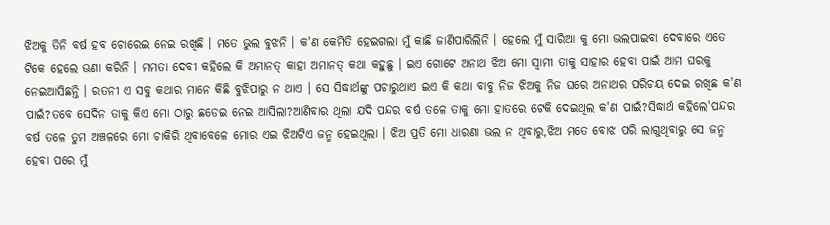ଝିଅକୁ ତିନି ବର୍ଷ ହବ ଚୋରେଇ ନେଇ ରଖିଛି । ମତେ ଭୁଲ ବୁଝନି । କ'ଣ କେମିତି ହେଇଗଲା ମୁଁ କାଛି ଜାଣିପାରିଲିନି । ହେଲେ ମୁଁ ସାରିଆ କୁ ମୋ ଭଲପାଇବା ଦେବାରେ ଏତେ ଟିକେ ହେଲେ ଊଣା କରିନି । ମମତା ଦେବୀ କହିଲେ କି ଅମାନତ୍ କାହା ଅମାନତ୍ କଥା କହୁଛୁ । ଇଏ ଗୋଟେ ଅନାଥ ଝିଅ ମୋ ସ୍ୱାମୀ ତାକୁ ସାହାର ହେବା ପାଇଁ ଆମ ଘରକୁ ନେଇଆସିଛନ୍ତି । ରତନୀ ଏ ସବୁ କଥାର ମାନେ କିଛି ବୁଝିପାରୁ ନ ଥାଏ । ସେ ସିଦ୍ଧାର୍ଥଙ୍କୁ ପଚାରୁଥାଏ ଇଏ କି କଥା ବାବୁ ନିଜ ଝିଅକୁ ନିଜ ଘରେ ଅନାଥର ପରିଚୟ ଦେଇ ରଖିଛ କ'ଣ ପାଇଁ?ତବେ ସେଦିନ ତାକୁ କିଏ ମୋ ଠାରୁ ଛଡେଇ ନେଇ ଆସିଲା?ଆଣିବାର ଥିଲା ଯଦି ପନ୍ଦର ବର୍ଷ ତଳେ ତାକୁ ମୋ ହାତରେ ଟେକି ଦେଇଥିଲ କ'ଣ ପାଇଁ?ସିଦ୍ଧାର୍ଥ କହିଲେ'ପନ୍ଦର ବର୍ଷ ତଳେ ତୁମ ଅଞ୍ଚଳରେ ମୋ ଚାକିରି ଥିବାବେଳେ ମୋର ଏଇ ଝିଅଟିଏ ଜନ୍ମ ହେଇଥିଲା । ଝିଅ ପ୍ରତି ମୋ ଧାରଣା ଭଲ ନ ଥିବାରୁ,ଝିଅ ମତେ ବୋଝ ପରି ଲାଗୁଥିବାରୁ ସେ ଜନ୍ମ ହେବା ପରେ ମୁଁ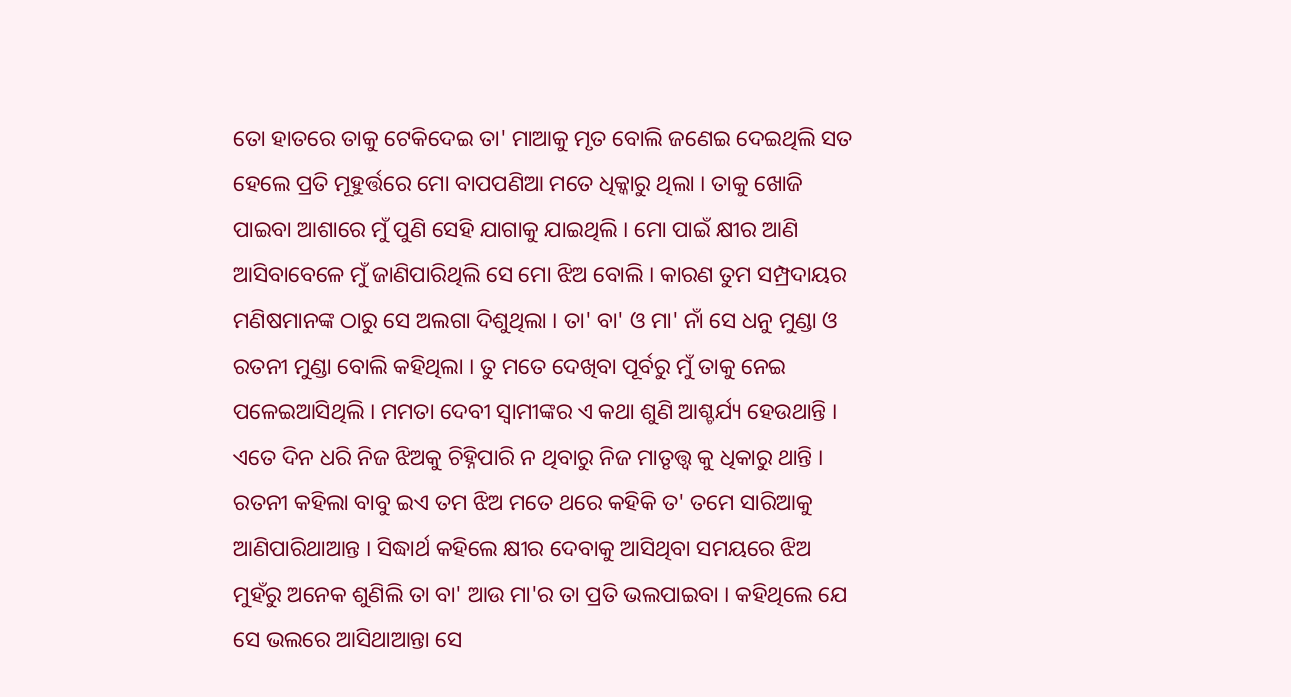ତୋ ହାତରେ ତାକୁ ଟେକିଦେଇ ତା' ମାଆକୁ ମୃତ ବୋଲି ଜଣେଇ ଦେଇଥିଲି ସତ ହେଲେ ପ୍ରତି ମୂହୁର୍ତ୍ତରେ ମୋ ବାପପଣିଆ ମତେ ଧିକ୍କାରୁ ଥିଲା । ତାକୁ ଖୋଜି ପାଇବା ଆଶାରେ ମୁଁ ପୁଣି ସେହି ଯାଗାକୁ ଯାଇଥିଲି । ମୋ ପାଇଁ କ୍ଷୀର ଆଣି ଆସିବାବେଳେ ମୁଁ ଜାଣିପାରିଥିଲି ସେ ମୋ ଝିଅ ବୋଲି । କାରଣ ତୁମ ସମ୍ପ୍ରଦାୟର ମଣିଷମାନଙ୍କ ଠାରୁ ସେ ଅଲଗା ଦିଶୁଥିଲା । ତା' ବା' ଓ ମା' ନାଁ ସେ ଧନୁ ମୁଣ୍ଡା ଓ ରତନୀ ମୁଣ୍ଡା ବୋଲି କହିଥିଲା । ତୁ ମତେ ଦେଖିବା ପୂର୍ବରୁ ମୁଁ ତାକୁ ନେଇ ପଳେଇଆସିଥିଲି । ମମତା ଦେବୀ ସ୍ୱାମୀଙ୍କର ଏ କଥା ଶୁଣି ଆଶ୍ଚର୍ଯ୍ୟ ହେଉଥାନ୍ତି । ଏତେ ଦିନ ଧରି ନିଜ ଝିଅକୁ ଚିହ୍ନିପାରି ନ ଥିବାରୁ ନିଜ ମାତୃତ୍ତ୍ୱ କୁ ଧିକାରୁ ଥାନ୍ତି । ରତନୀ କହିଲା ବାବୁ ଇଏ ତମ ଝିଅ ମତେ ଥରେ କହିକି ତ' ତମେ ସାରିଆକୁ ଆଣିପାରିଥାଆନ୍ତ । ସିଦ୍ଧାର୍ଥ କହିଲେ କ୍ଷୀର ଦେବାକୁ ଆସିଥିବା ସମୟରେ ଝିଅ ମୁହଁରୁ ଅନେକ ଶୁଣିଲି ତା ବା' ଆଉ ମା'ର ତା ପ୍ରତି ଭଲପାଇବା । କହିଥିଲେ ଯେ ସେ ଭଲରେ ଆସିଥାଆନ୍ତା ସେ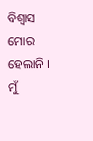ବିଶ୍ୱାସ ମୋର ହେଲାନି । ମୁଁ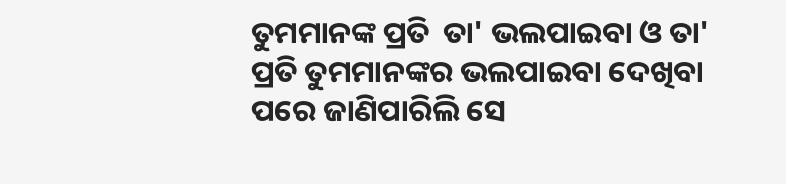ତୁମମାନଙ୍କ ପ୍ରତି  ତା' ଭଲପାଇବା ଓ ତା' ପ୍ରତି ତୁମମାନଙ୍କର ଭଲପାଇବା ଦେଖିବା ପରେ ଜାଣିପାରିଲି ସେ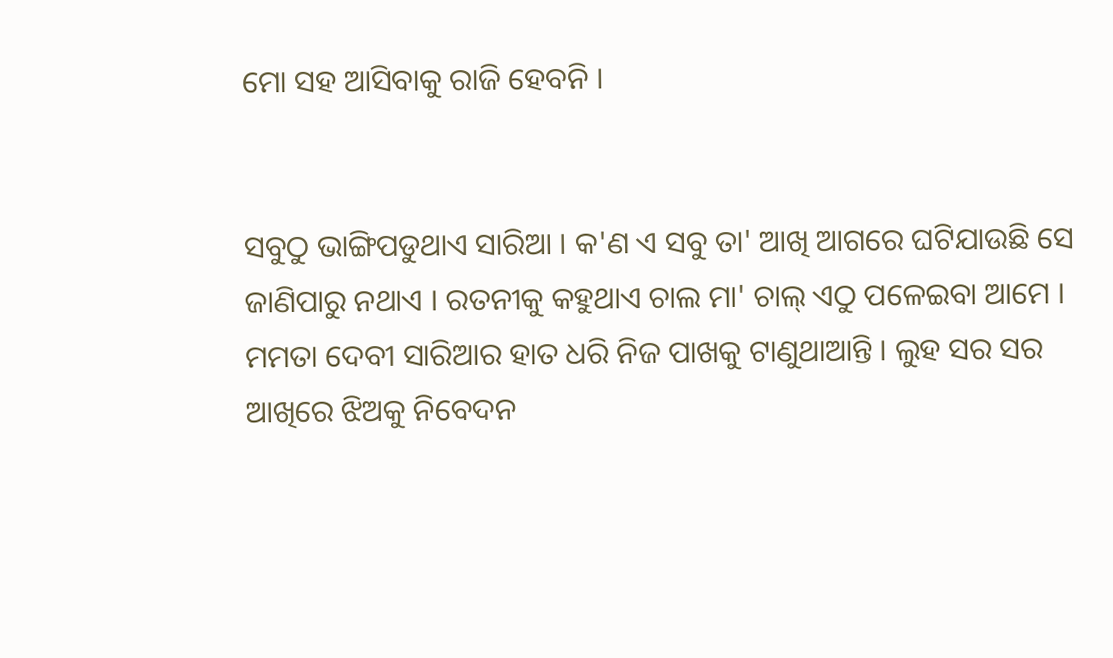ମୋ ସହ ଆସିବାକୁ ରାଜି ହେବନି ।


ସବୁଠୁ ଭାଙ୍ଗିପଡୁଥାଏ ସାରିଆ । କ'ଣ ଏ ସବୁ ତା' ଆଖି ଆଗରେ ଘଟିଯାଉଛି ସେ ଜାଣିପାରୁ ନଥାଏ । ରତନୀକୁ କହୁଥାଏ ଚାଲ ମା' ଚାଲ୍ ଏଠୁ ପଳେଇବା ଆମେ । ମମତା ଦେବୀ ସାରିଆର ହାତ ଧରି ନିଜ ପାଖକୁ ଟାଣୁଥାଆନ୍ତି । ଲୁହ ସର ସର ଆଖିରେ ଝିଅକୁ ନିବେଦନ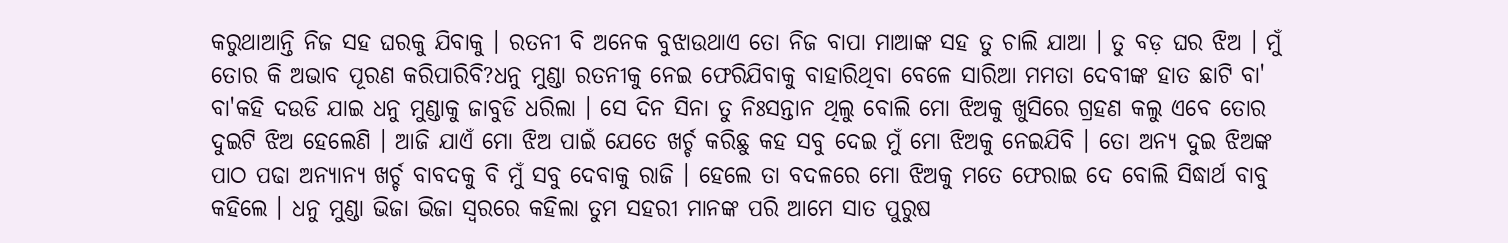କରୁଥାଆନ୍ତି ନିଜ ସହ ଘରକୁ ଯିବାକୁ । ରତନୀ ବି ଅନେକ ବୁଝାଉଥାଏ ତୋ ନିଜ ବାପା ମାଆଙ୍କ ସହ ତୁ ଚାଲି ଯାଆ । ତୁ ବଡ଼ ଘର ଝିଅ । ମୁଁ ତୋର କି ଅଭାବ ପୂରଣ କରିପାରିବି?ଧନୁ ମୁଣ୍ଡା ରତନୀକୁ ନେଇ ଫେରିଯିବାକୁ ବାହାରିଥିବା ବେଳେ ସାରିଆ ମମତା ଦେବୀଙ୍କ ହାତ ଛାଟି ବା' ବା'କହି ଦଉଡି ଯାଇ ଧନୁ ମୁଣ୍ଡାକୁ ଜାବୁଡି ଧରିଲା । ସେ ଦିନ ସିନା ତୁ ନିଃସନ୍ତାନ ଥିଲୁ ବୋଲି ମୋ ଝିଅକୁ ଖୁସିରେ ଗ୍ରହଣ କଲୁ ଏବେ ତୋର ଦୁଇଟି ଝିଅ ହେଲେଣି । ଆଜି ଯାଏଁ ମୋ ଝିଅ ପାଇଁ ଯେତେ ଖର୍ଚ୍ଚ କରିଛୁ କହ ସବୁ ଦେଇ ମୁଁ ମୋ ଝିଅକୁ ନେଇଯିବି । ତୋ ଅନ୍ୟ ଦୁଇ ଝିଅଙ୍କ ପାଠ ପଢା ଅନ୍ୟାନ୍ୟ ଖର୍ଚ୍ଚ ବାବଦକୁ ବି ମୁଁ ସବୁ ଦେବାକୁ ରାଜି । ହେଲେ ତା ବଦଳରେ ମୋ ଝିଅକୁ ମତେ ଫେରାଇ ଦେ ବୋଲି ସିଦ୍ଧାର୍ଥ ବାବୁ କହିଲେ । ଧନୁ ମୁଣ୍ଡା ଭିଜା ଭିଜା ସ୍ୱରରେ କହିଲା ତୁମ ସହରୀ ମାନଙ୍କ ପରି ଆମେ ସାତ ପୁରୁଷ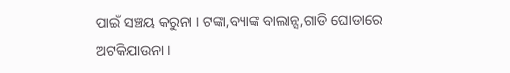ପାଇଁ ସଞ୍ଚୟ କରୁନା । ଟଙ୍କା,ବ୍ୟାଙ୍କ ବାଲାନ୍ସ,ଗାଡି ଘୋଡାରେ ଅଟକିଯାଉନା ।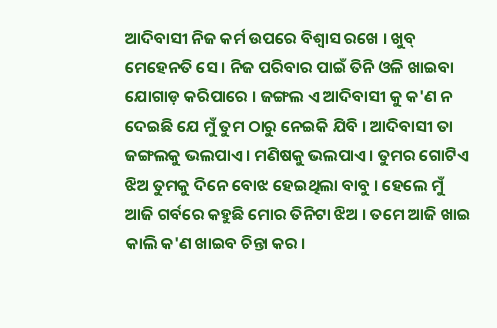ଆଦିବାସୀ ନିଜ କର୍ମ ଉପରେ ବିଶ୍ୱାସ ରଖେ । ଖୁବ୍ ମେହେନତି ସେ । ନିଜ ପରିବାର ପାଇଁ ତିନି ଓଳି ଖାଇବା ଯୋଗାଡ଼ କରିପାରେ । ଜଙ୍ଗଲ ଏ ଆଦିବାସୀ କୁ କ'ଣ ନ ଦେଇଛି ଯେ ମୁଁ ତୁମ ଠାରୁ ନେଇକି ଯିବି । ଆଦିବାସୀ ତା ଜଙ୍ଗଲକୁ ଭଲପାଏ । ମଣିଷକୁ ଭଲପାଏ । ତୁମର ଗୋଟିଏ ଝିଅ ତୁମକୁ ଦିନେ ବୋଝ ହେଇଥିଲା ବାବୁ । ହେଲେ ମୁଁ ଆଜି ଗର୍ବରେ କହୁଛି ମୋର ତିନିଟା ଝିଅ । ତମେ ଆଜି ଖାଇ କାଲି କ'ଣ ଖାଇବ ଚିନ୍ତା କର ।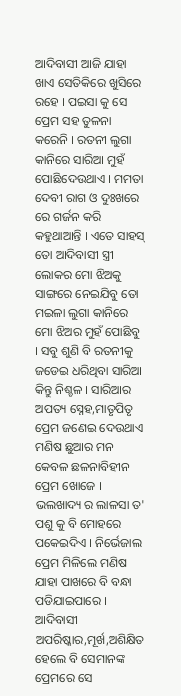ଆଦିବାସୀ ଆଜି ଯାହା ଖାଏ ସେତିକିରେ ଖୁସିରେ ରହେ । ପଇସା କୁ ସେ ପ୍ରେମ ସହ ତୁଳନା କରେନି । ରତନୀ ଲୁଗା କାନିରେ ସାରିଆ ମୁହଁ ପୋଛିଦେଉଥାଏ । ମମତା ଦେବୀ ରାଗ ଓ ଦୁଃଖରେ ରେ ଗର୍ଜନ କରି କହୁଥାଆନ୍ତି । ଏତେ ସାହସ୍ ତୋ ଆଦିବାସୀ ସ୍ତ୍ରୀ ଲୋକର ମୋ ଝିଅକୁ ସାଙ୍ଗରେ ନେଇଯିବୁ ତୋ ମଇଳା ଲୁଗା କାନିରେ ମୋ ଝିଅର ମୁହଁ ପୋଛିବୁ । ସବୁ ଶୁଣି ବି ରତନୀକୁ ଜଡେଇ ଧରିଥିବା ସାରିଆ କିନ୍ତୁ ନିଶ୍ଚଳ । ସାରିଆର ଅପତ୍ୟ ସ୍ନେହ,ମାତୃପିତୃ ପ୍ରେମ ଜଣେଇ ଦେଉଥାଏ ମଣିଷ ଛୁଆର ମନ କେବଳ ଛଳନାବିହୀନ ପ୍ରେମ ଖୋଜେ । ଭଲଖାଦ୍ୟ ର ଲାଳସା ତ' ପଶୁ କୁ ବି ମୋହରେ ପକେଇଦିଏ । ନିର୍ଭେଜାଲ ପ୍ରେମ ମିଳିଲେ ମଣିଷ ଯାହା ପାଖରେ ବି ବନ୍ଧା ପଡିଯାଇପାରେ । ଆଦିବାସୀ ଅପରିଷ୍କାର,ମୂର୍ଖ,ଅଶିକ୍ଷିତ ହେଲେ ବି ସେମାନଙ୍କ ପ୍ରେମରେ ସେ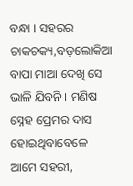ବନ୍ଧା । ସହରର ଚାକଚକ୍ୟ,ବଡ଼ଲୋକିଆ ବାପା ମାଆ ଦେଖି ସେ ଭାଳି ଯିବନି । ମଣିଷ ସ୍ନେହ ପ୍ରେମର ଦାସ ହୋଇଥିବାବେଳେ ଆମେ ସହରୀ,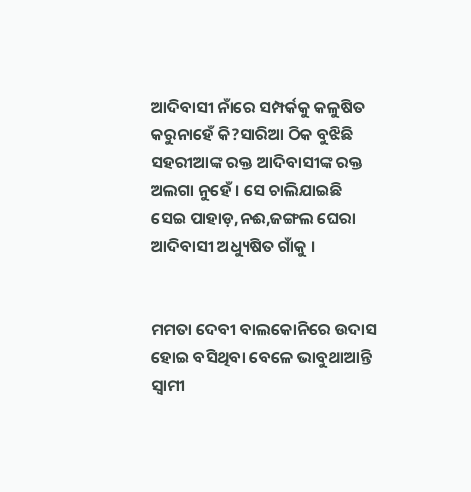ଆଦିବାସୀ ନାଁରେ ସମ୍ପର୍କକୁ କଳୁଷିତ କରୁନାହେଁ କି?ସାରିଆ ଠିକ ବୁଝିଛି ସହରୀଆଙ୍କ ରକ୍ତ ଆଦିବାସୀଙ୍କ ରକ୍ତ ଅଲଗା ନୁହେଁ । ସେ ଚାଲିଯାଇଛି ସେଇ ପାହାଡ଼,ନଈ,ଜଙ୍ଗଲ ଘେରା ଆଦିବାସୀ ଅଧ୍ୟୁଷିତ ଗାଁକୁ ।


ମମତା ଦେବୀ ବାଲକୋନିରେ ଉଦାସ ହୋଇ ବସିଥିବା ବେଳେ ଭାବୁଥାଆନ୍ତି ସ୍ୱାମୀ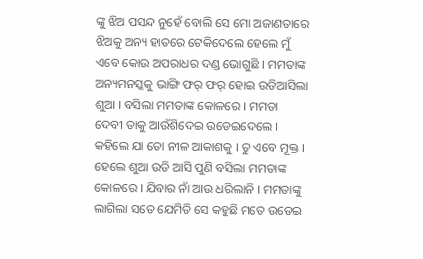ଙ୍କୁ ଝିଅ ପସନ୍ଦ ନୁହେଁ ବୋଲି ସେ ମୋ ଅଜାଣତାରେ ଝିଅକୁ ଅନ୍ୟ ହାତରେ ଟେକିଦେଲେ ହେଲେ ମୁଁ ଏବେ କୋଉ ଅପରାଧର ଦଣ୍ଡ ଭୋଗୁଛି । ମମତାଙ୍କ ଅନ୍ୟମନସ୍କକୁ ଭାଙ୍ଗି ଫର୍ ଫର୍ ହୋଇ ଉଡିଆସିଲା ଶୁଆ । ବସିଲା ମମତାଙ୍କ କୋଳରେ । ମମତା ଦେବୀ ତାକୁ ଆଉଁଶିଦେଇ ଉଡେଇଦେଲେ । କହିଲେ ଯା ତୋ ନୀଳ ଆକାଶକୁ । ତୁ ଏବେ ମୂକ୍ତ । ହେଲେ ଶୁଆ ଉଡି ଆସି ପୁଣି ବସିଲା ମମତାଙ୍କ କୋଳରେ । ଯିବାର ନାଁ ଆଉ ଧରିଲାନି । ମମତାଙ୍କୁ ଲାଗିଲା ସତେ ଯେମିତି ସେ କହୁଛି ମତେ ଉଡେଇ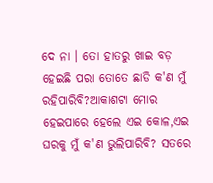ଦେ ନା । ତୋ ହାତରୁ ଖାଇ ବଡ଼ ହେଇଛି ପରା ତୋତେ ଛାଡି କ'ଣ ମୁଁ ରହିପାରିବି?ଆକାଶଟା ମୋର ହେଇପାରେ ହେଲେ ଏଇ କୋଳ,ଏଇ ଘରକୁ ମୁଁ କ'ଣ ଭୁଲିପାରିବି? ସତରେ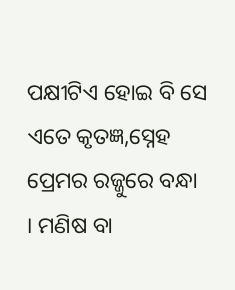ପକ୍ଷୀଟିଏ ହୋଇ ବି ସେ ଏତେ କୃତଜ୍ଞ,ସ୍ନେହ ପ୍ରେମର ରଜ୍ଜୁରେ ବନ୍ଧା । ମଣିଷ ବା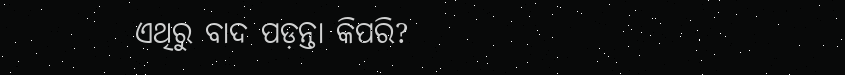ଏଥିରୁ ବାଦ ପଡ଼ନ୍ତା କିପରି?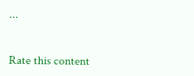...


Rate this content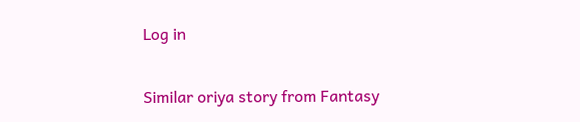Log in

Similar oriya story from Fantasy